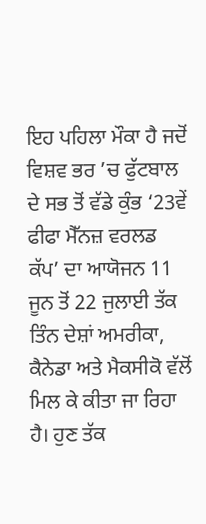ਇਹ ਪਹਿਲਾ ਮੌਕਾ ਹੈ ਜਦੋਂ ਵਿਸ਼ਵ ਭਰ ’ਚ ਫੁੱਟਬਾਲ ਦੇ ਸਭ ਤੋਂ ਵੱਡੇ ਕੁੰਭ ‘23ਵੇਂ ਫੀਫਾ ਮੈੱਨਜ਼ ਵਰਲਡ ਕੱਪ’ ਦਾ ਆਯੋਜਨ 11 ਜੂਨ ਤੋਂ 22 ਜੁਲਾਈ ਤੱਕ ਤਿੰਨ ਦੇਸ਼ਾਂ ਅਮਰੀਕਾ, ਕੈਨੇਡਾ ਅਤੇ ਮੈਕਸੀਕੋ ਵੱਲੋਂ ਮਿਲ ਕੇ ਕੀਤਾ ਜਾ ਰਿਹਾ ਹੈ। ਹੁਣ ਤੱਕ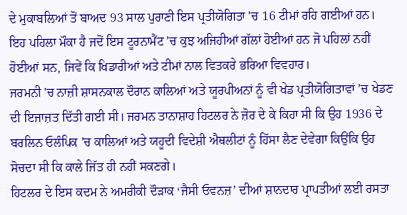ਦੇ ਮੁਕਾਬਲਿਆਂ ਤੋਂ ਬਾਅਦ 93 ਸਾਲ ਪੁਰਾਣੀ ਇਸ ਪ੍ਰਤੀਯੋਗਿਤਾ ’ਚ 16 ਟੀਮਾਂ ਰਹਿ ਗਈਆਂ ਹਨ।
ਇਹ ਪਹਿਲਾ ਮੌਕਾ ਹੈ ਜਦੋਂ ਇਸ ਟੂਰਨਾਮੈਂਟ ’ਚ ਕੁਝ ਅਜਿਹੀਆਂ ਗੱਲਾਂ ਹੋਈਆਂ ਹਨ ਜੋ ਪਹਿਲਾਂ ਨਹੀਂ ਹੋਈਆਂ ਸਨ, ਜਿਵੇਂ ਕਿ ਖਿਡਾਰੀਆਂ ਅਤੇ ਟੀਮਾਂ ਨਾਲ ਵਿਤਕਰੇ ਭਰਿਆ ਵਿਵਹਾਰ।
ਜਰਮਨੀ ’ਚ ਨਾਜ਼ੀ ਸ਼ਾਸਨਕਾਲ ਦੌਰਾਨ ਕਾਲਿਆਂ ਅਤੇ ਯੂਰਪੀਅਨਾਂ ਨੂੰ ਵੀ ਖੇਡ ਪ੍ਰਤੀਯੋਗਿਤਾਵਾਂ ’ਚ ਖੇਡਣ ਦੀ ਇਜਾਜ਼ਤ ਦਿੱਤੀ ਗਈ ਸੀ। ਜਰਮਨ ਤਾਨਾਸ਼ਾਹ ਹਿਟਲਰ ਨੇ ਜ਼ੋਰ ਦੇ ਕੇ ਕਿਹਾ ਸੀ ਕਿ ਉਹ 1936 ਦੇ ਬਰਲਿਨ ਓਲੰਪਿਕ ’ਚ ਕਾਲਿਆਂ ਅਤੇ ਯਹੂਦੀ ਵਿਦੇਸ਼ੀ ਐਥਲੀਟਾਂ ਨੂੰ ਹਿੱਸਾ ਲੈਣ ਦੇਵੇਗਾ ਕਿਉਂਕਿ ਉਹ ਸੋਚਦਾ ਸੀ ਕਿ ਕਾਲੇ ਜਿੱਤ ਹੀ ਨਹੀਂ ਸਕਣਗੇ।
ਹਿਟਲਰ ਦੇ ਇਸ ਕਦਮ ਨੇ ਅਮਰੀਕੀ ਦੌੜਾਕ ‘ਜੈਸੀ ਓਵਨਜ਼’ ਦੀਆਂ ਸ਼ਾਨਦਾਰ ਪ੍ਰਾਪਤੀਆਂ ਲਈ ਰਸਤਾ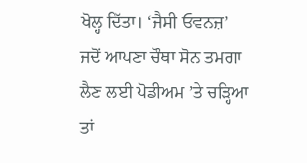ਖੋਲ੍ਹ ਦਿੱਤਾ। ‘ਜੈਸੀ ਓਵਨਜ਼’ ਜਦੋਂ ਆਪਣਾ ਚੌਥਾ ਸੋਨ ਤਮਗਾ ਲੈਣ ਲਈ ਪੋਡੀਅਮ ’ਤੇ ਚੜ੍ਹਿਆ ਤਾਂ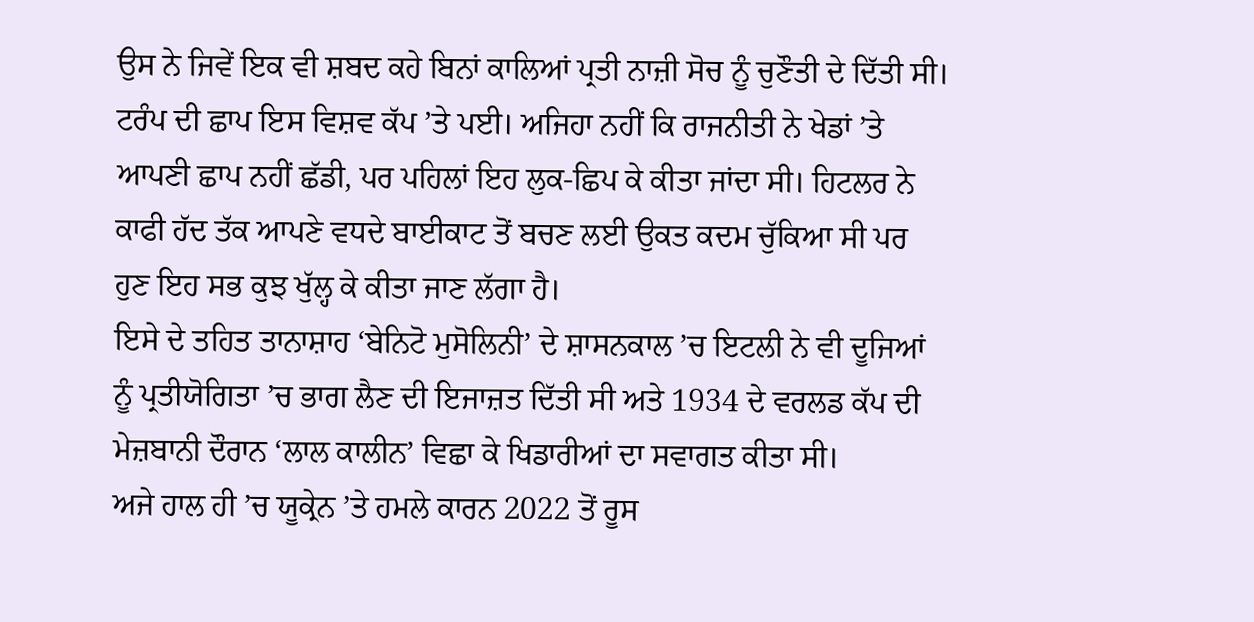ਉਸ ਨੇ ਜਿਵੇਂ ਇਕ ਵੀ ਸ਼ਬਦ ਕਹੇ ਬਿਨਾਂ ਕਾਲਿਆਂ ਪ੍ਰਤੀ ਨਾਜ਼ੀ ਸੋਚ ਨੂੰ ਚੁਣੌਤੀ ਦੇ ਦਿੱਤੀ ਸੀ।
ਟਰੰਪ ਦੀ ਛਾਪ ਇਸ ਵਿਸ਼ਵ ਕੱਪ ’ਤੇ ਪਈ। ਅਜਿਹਾ ਨਹੀਂ ਕਿ ਰਾਜਨੀਤੀ ਨੇ ਖੇਡਾਂ ’ਤੇ ਆਪਣੀ ਛਾਪ ਨਹੀਂ ਛੱਡੀ, ਪਰ ਪਹਿਲਾਂ ਇਹ ਲੁਕ-ਛਿਪ ਕੇ ਕੀਤਾ ਜਾਂਦਾ ਸੀ। ਹਿਟਲਰ ਨੇ ਕਾਫੀ ਹੱਦ ਤੱਕ ਆਪਣੇ ਵਧਦੇ ਬਾਈਕਾਟ ਤੋਂ ਬਚਣ ਲਈ ਉਕਤ ਕਦਮ ਚੁੱਕਿਆ ਸੀ ਪਰ ਹੁਣ ਇਹ ਸਭ ਕੁਝ ਖੁੱਲ੍ਹ ਕੇ ਕੀਤਾ ਜਾਣ ਲੱਗਾ ਹੈ।
ਇਸੇ ਦੇ ਤਹਿਤ ਤਾਨਾਸ਼ਾਹ ‘ਬੇਨਿਟੋ ਮੁਸੋਲਿਨੀ’ ਦੇ ਸ਼ਾਸਨਕਾਲ ’ਚ ਇਟਲੀ ਨੇ ਵੀ ਦੂਜਿਆਂ ਨੂੰ ਪ੍ਰਤੀਯੋਗਿਤਾ ’ਚ ਭਾਗ ਲੈਣ ਦੀ ਇਜਾਜ਼ਤ ਦਿੱਤੀ ਸੀ ਅਤੇ 1934 ਦੇ ਵਰਲਡ ਕੱਪ ਦੀ ਮੇਜ਼ਬਾਨੀ ਦੌਰਾਨ ‘ਲਾਲ ਕਾਲੀਨ’ ਵਿਛਾ ਕੇ ਖਿਡਾਰੀਆਂ ਦਾ ਸਵਾਗਤ ਕੀਤਾ ਸੀ।
ਅਜੇ ਹਾਲ ਹੀ ’ਚ ਯੂਕ੍ਰੇਨ ’ਤੇ ਹਮਲੇ ਕਾਰਨ 2022 ਤੋਂ ਰੂਸ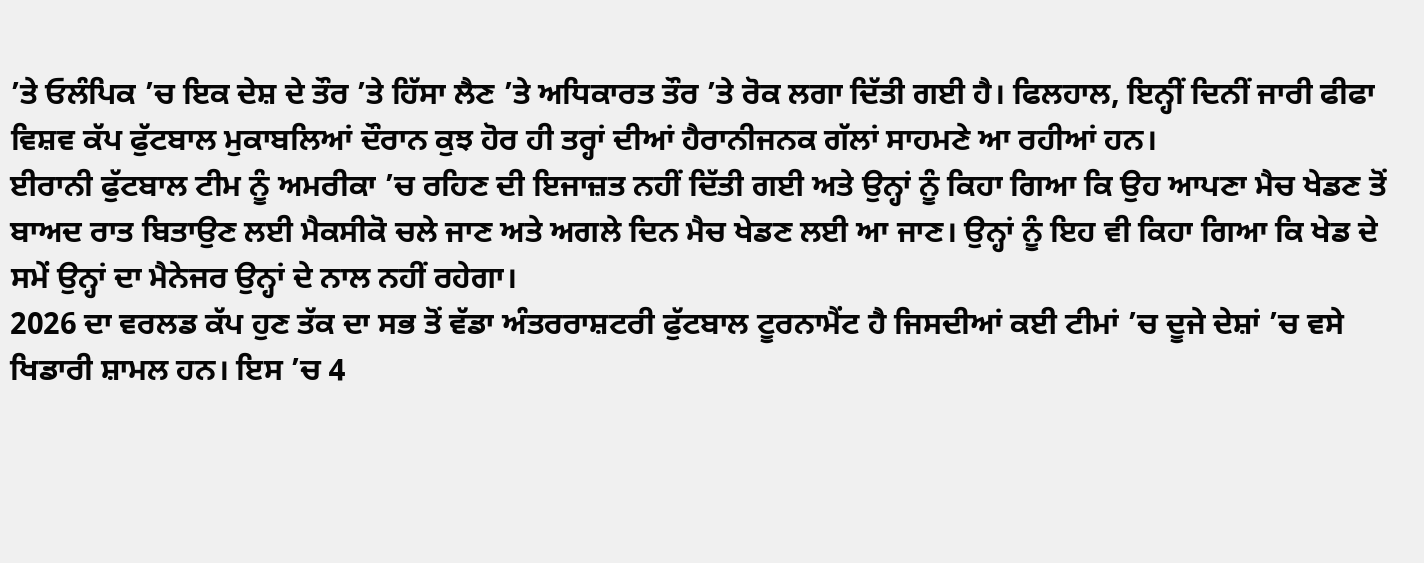’ਤੇ ਓਲੰਪਿਕ ’ਚ ਇਕ ਦੇਸ਼ ਦੇ ਤੌਰ ’ਤੇ ਹਿੱਸਾ ਲੈਣ ’ਤੇ ਅਧਿਕਾਰਤ ਤੌਰ ’ਤੇ ਰੋਕ ਲਗਾ ਦਿੱਤੀ ਗਈ ਹੈ। ਫਿਲਹਾਲ, ਇਨ੍ਹੀਂ ਦਿਨੀਂ ਜਾਰੀ ਫੀਫਾ ਵਿਸ਼ਵ ਕੱਪ ਫੁੱਟਬਾਲ ਮੁਕਾਬਲਿਆਂ ਦੌਰਾਨ ਕੁਝ ਹੋਰ ਹੀ ਤਰ੍ਹਾਂ ਦੀਆਂ ਹੈਰਾਨੀਜਨਕ ਗੱਲਾਂ ਸਾਹਮਣੇ ਆ ਰਹੀਆਂ ਹਨ।
ਈਰਾਨੀ ਫੁੱਟਬਾਲ ਟੀਮ ਨੂੰ ਅਮਰੀਕਾ ’ਚ ਰਹਿਣ ਦੀ ਇਜਾਜ਼ਤ ਨਹੀਂ ਦਿੱਤੀ ਗਈ ਅਤੇ ਉਨ੍ਹਾਂ ਨੂੰ ਕਿਹਾ ਗਿਆ ਕਿ ਉਹ ਆਪਣਾ ਮੈਚ ਖੇਡਣ ਤੋਂ ਬਾਅਦ ਰਾਤ ਬਿਤਾਉਣ ਲਈ ਮੈਕਸੀਕੋ ਚਲੇ ਜਾਣ ਅਤੇ ਅਗਲੇ ਦਿਨ ਮੈਚ ਖੇਡਣ ਲਈ ਆ ਜਾਣ। ਉਨ੍ਹਾਂ ਨੂੰ ਇਹ ਵੀ ਕਿਹਾ ਗਿਆ ਕਿ ਖੇਡ ਦੇ ਸਮੇਂ ਉਨ੍ਹਾਂ ਦਾ ਮੈਨੇਜਰ ਉਨ੍ਹਾਂ ਦੇ ਨਾਲ ਨਹੀਂ ਰਹੇਗਾ।
2026 ਦਾ ਵਰਲਡ ਕੱਪ ਹੁਣ ਤੱਕ ਦਾ ਸਭ ਤੋਂ ਵੱਡਾ ਅੰਤਰਰਾਸ਼ਟਰੀ ਫੁੱਟਬਾਲ ਟੂਰਨਾਮੈਂਟ ਹੈ ਜਿਸਦੀਆਂ ਕਈ ਟੀਮਾਂ ’ਚ ਦੂਜੇ ਦੇਸ਼ਾਂ ’ਚ ਵਸੇ ਖਿਡਾਰੀ ਸ਼ਾਮਲ ਹਨ। ਇਸ ’ਚ 4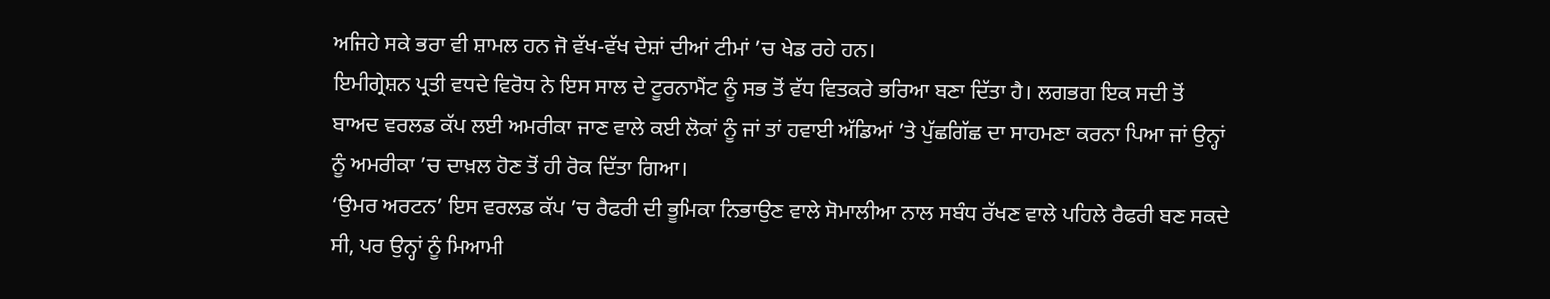ਅਜਿਹੇ ਸਕੇ ਭਰਾ ਵੀ ਸ਼ਾਮਲ ਹਨ ਜੋ ਵੱਖ-ਵੱਖ ਦੇਸ਼ਾਂ ਦੀਆਂ ਟੀਮਾਂ ’ਚ ਖੇਡ ਰਹੇ ਹਨ।
ਇਮੀਗ੍ਰੇਸ਼ਨ ਪ੍ਰਤੀ ਵਧਦੇ ਵਿਰੋਧ ਨੇ ਇਸ ਸਾਲ ਦੇ ਟੂਰਨਾਮੈਂਟ ਨੂੰ ਸਭ ਤੋਂ ਵੱਧ ਵਿਤਕਰੇ ਭਰਿਆ ਬਣਾ ਦਿੱਤਾ ਹੈ। ਲਗਭਗ ਇਕ ਸਦੀ ਤੋਂ ਬਾਅਦ ਵਰਲਡ ਕੱਪ ਲਈ ਅਮਰੀਕਾ ਜਾਣ ਵਾਲੇ ਕਈ ਲੋਕਾਂ ਨੂੰ ਜਾਂ ਤਾਂ ਹਵਾਈ ਅੱਡਿਆਂ ’ਤੇ ਪੁੱਛਗਿੱਛ ਦਾ ਸਾਹਮਣਾ ਕਰਨਾ ਪਿਆ ਜਾਂ ਉਨ੍ਹਾਂ ਨੂੰ ਅਮਰੀਕਾ ’ਚ ਦਾਖ਼ਲ ਹੋਣ ਤੋਂ ਹੀ ਰੋਕ ਦਿੱਤਾ ਗਿਆ।
‘ਉਮਰ ਅਰਟਨ’ ਇਸ ਵਰਲਡ ਕੱਪ ’ਚ ਰੈਫਰੀ ਦੀ ਭੂਮਿਕਾ ਨਿਭਾਉਣ ਵਾਲੇ ਸੋਮਾਲੀਆ ਨਾਲ ਸਬੰਧ ਰੱਖਣ ਵਾਲੇ ਪਹਿਲੇ ਰੈਫਰੀ ਬਣ ਸਕਦੇ ਸੀ, ਪਰ ਉਨ੍ਹਾਂ ਨੂੰ ਮਿਆਮੀ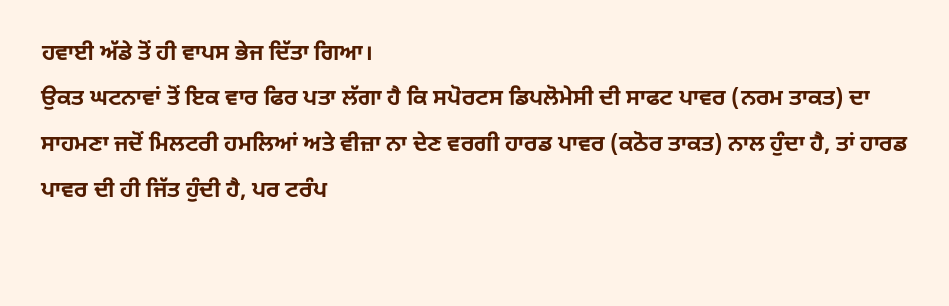ਹਵਾਈ ਅੱਡੇ ਤੋਂ ਹੀ ਵਾਪਸ ਭੇਜ ਦਿੱਤਾ ਗਿਆ।
ਉਕਤ ਘਟਨਾਵਾਂ ਤੋਂ ਇਕ ਵਾਰ ਫਿਰ ਪਤਾ ਲੱਗਾ ਹੈ ਕਿ ਸਪੋਰਟਸ ਡਿਪਲੋਮੇਸੀ ਦੀ ਸਾਫਟ ਪਾਵਰ (ਨਰਮ ਤਾਕਤ) ਦਾ ਸਾਹਮਣਾ ਜਦੋਂ ਮਿਲਟਰੀ ਹਮਲਿਆਂ ਅਤੇ ਵੀਜ਼ਾ ਨਾ ਦੇਣ ਵਰਗੀ ਹਾਰਡ ਪਾਵਰ (ਕਠੋਰ ਤਾਕਤ) ਨਾਲ ਹੁੰਦਾ ਹੈ, ਤਾਂ ਹਾਰਡ ਪਾਵਰ ਦੀ ਹੀ ਜਿੱਤ ਹੁੰਦੀ ਹੈ, ਪਰ ਟਰੰਪ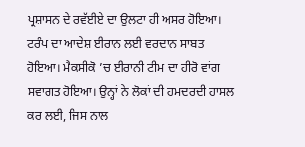ਪ੍ਰਸ਼ਾਸਨ ਦੇ ਰਵੱਈਏ ਦਾ ਉਲਟਾ ਹੀ ਅਸਰ ਹੋਇਆ।
ਟਰੰਪ ਦਾ ਆਦੇਸ਼ ਈਰਾਨ ਲਈ ਵਰਦਾਨ ਸਾਬਤ ਹੋਇਆ। ਮੈਕਸੀਕੋ ’ਚ ਈਰਾਨੀ ਟੀਮ ਦਾ ਹੀਰੋ ਵਾਂਗ ਸਵਾਗਤ ਹੋਇਆ। ਉਨ੍ਹਾਂ ਨੇ ਲੋਕਾਂ ਦੀ ਹਮਦਰਦੀ ਹਾਸਲ ਕਰ ਲਈ, ਜਿਸ ਨਾਲ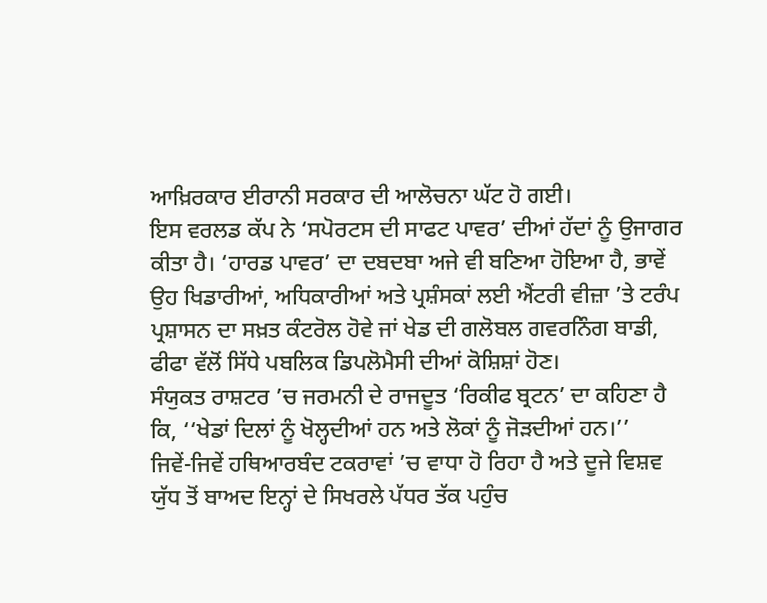ਆਖ਼ਿਰਕਾਰ ਈਰਾਨੀ ਸਰਕਾਰ ਦੀ ਆਲੋਚਨਾ ਘੱਟ ਹੋ ਗਈ।
ਇਸ ਵਰਲਡ ਕੱਪ ਨੇ ‘ਸਪੋਰਟਸ ਦੀ ਸਾਫਟ ਪਾਵਰ’ ਦੀਆਂ ਹੱਦਾਂ ਨੂੰ ਉਜਾਗਰ ਕੀਤਾ ਹੈ। ‘ਹਾਰਡ ਪਾਵਰ’ ਦਾ ਦਬਦਬਾ ਅਜੇ ਵੀ ਬਣਿਆ ਹੋਇਆ ਹੈ, ਭਾਵੇਂ ਉਹ ਖਿਡਾਰੀਆਂ, ਅਧਿਕਾਰੀਆਂ ਅਤੇ ਪ੍ਰਸ਼ੰਸਕਾਂ ਲਈ ਐਂਟਰੀ ਵੀਜ਼ਾ ’ਤੇ ਟਰੰਪ ਪ੍ਰਸ਼ਾਸਨ ਦਾ ਸਖ਼ਤ ਕੰਟਰੋਲ ਹੋਵੇ ਜਾਂ ਖੇਡ ਦੀ ਗਲੋਬਲ ਗਵਰਨਿੰਗ ਬਾਡੀ, ਫੀਫਾ ਵੱਲੋਂ ਸਿੱਧੇ ਪਬਲਿਕ ਡਿਪਲੋਮੈਸੀ ਦੀਆਂ ਕੋਸ਼ਿਸ਼ਾਂ ਹੋਣ।
ਸੰਯੁਕਤ ਰਾਸ਼ਟਰ ’ਚ ਜਰਮਨੀ ਦੇ ਰਾਜਦੂਤ ‘ਰਿਕੀਫ ਬ੍ਰਟਨ’ ਦਾ ਕਹਿਣਾ ਹੈ ਕਿ, ‘‘ਖੇਡਾਂ ਦਿਲਾਂ ਨੂੰ ਖੋਲ੍ਹਦੀਆਂ ਹਨ ਅਤੇ ਲੋਕਾਂ ਨੂੰ ਜੋੜਦੀਆਂ ਹਨ।’’
ਜਿਵੇਂ-ਜਿਵੇਂ ਹਥਿਆਰਬੰਦ ਟਕਰਾਵਾਂ ’ਚ ਵਾਧਾ ਹੋ ਰਿਹਾ ਹੈ ਅਤੇ ਦੂਜੇ ਵਿਸ਼ਵ ਯੁੱਧ ਤੋਂ ਬਾਅਦ ਇਨ੍ਹਾਂ ਦੇ ਸਿਖਰਲੇ ਪੱਧਰ ਤੱਕ ਪਹੁੰਚ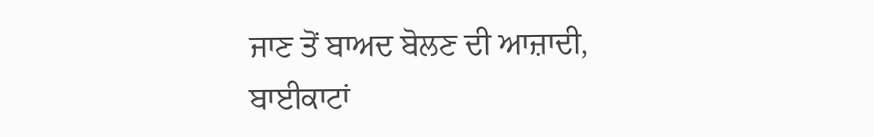ਜਾਣ ਤੋਂ ਬਾਅਦ ਬੋਲਣ ਦੀ ਆਜ਼ਾਦੀ, ਬਾਈਕਾਟਾਂ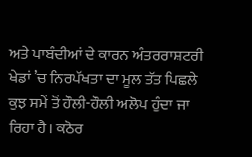ਅਤੇ ਪਾਬੰਦੀਆਂ ਦੇ ਕਾਰਨ ਅੰਤਰਰਾਸ਼ਟਰੀ ਖੇਡਾਂ ’ਚ ਨਿਰਪੱਖਤਾ ਦਾ ਮੂਲ ਤੱਤ ਪਿਛਲੇ ਕੁਝ ਸਮੇਂ ਤੋਂ ਹੌਲੀ-ਹੌਲੀ ਅਲੋਪ ਹੁੰਦਾ ਜਾ ਰਿਹਾ ਹੈ। ਕਠੋਰ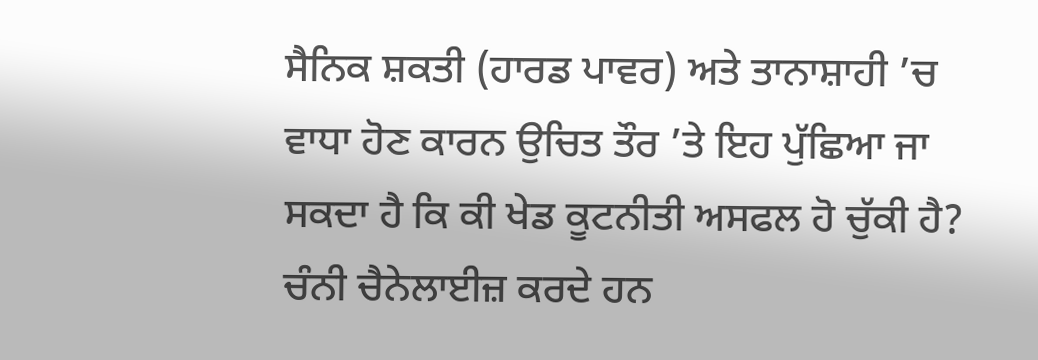ਸੈਨਿਕ ਸ਼ਕਤੀ (ਹਾਰਡ ਪਾਵਰ) ਅਤੇ ਤਾਨਾਸ਼ਾਹੀ ’ਚ ਵਾਧਾ ਹੋਣ ਕਾਰਨ ਉਚਿਤ ਤੌਰ ’ਤੇ ਇਹ ਪੁੱਛਿਆ ਜਾ ਸਕਦਾ ਹੈ ਕਿ ਕੀ ਖੇਡ ਕੂਟਨੀਤੀ ਅਸਫਲ ਹੋ ਚੁੱਕੀ ਹੈ?
ਚੰਨੀ ਚੈਨੇਲਾਈਜ਼ ਕਰਦੇ ਹਨ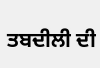ਤਬਦੀਲੀ ਦੀ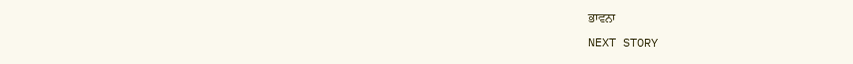ਭਾਵਨਾ
NEXT STORY